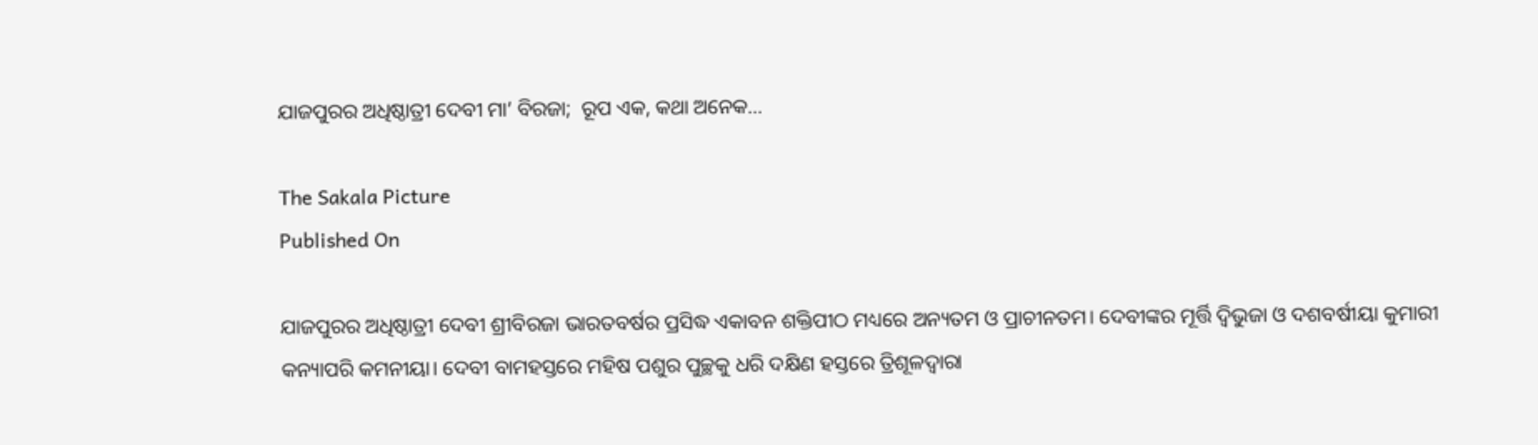ଯାଜପୁରର ଅଧିଷ୍ଠାତ୍ରୀ ଦେବୀ ମା’ ବିରଜା;  ରୂପ ଏକ, କଥା ଅନେକ…

The Sakala Picture
Published On

ଯାଜପୁରର ଅଧିଷ୍ଠାତ୍ରୀ ଦେବୀ ଶ୍ରୀବିରଜା ଭାରତବର୍ଷର ପ୍ରସିଦ୍ଧ ଏକାବନ ଶକ୍ତିପୀଠ ମଧ୍ୟରେ ଅନ୍ୟତମ ଓ ପ୍ରାଚୀନତମ। ଦେବୀଙ୍କର ମୂର୍ତ୍ତି ଦ୍ବିଭୁଜା ଓ ଦଶବର୍ଷୀୟା କୁମାରୀ କନ୍ୟାପରି କମନୀୟା। ଦେବୀ ବାମହସ୍ତରେ ମହିଷ ପଶୁର ପୁଚ୍ଛକୁ ଧରି ଦକ୍ଷିଣ ହସ୍ତରେ ତ୍ରିଶୂଳଦ୍ବାରା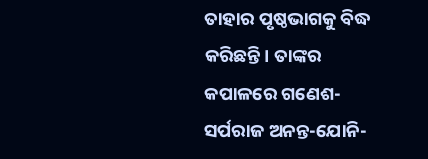ତାହାର ପୃଷ୍ଠଭାଗକୁ ବିଦ୍ଧ କରିଛନ୍ତି। ତାଙ୍କର କପାଳରେ ଗଣେଶ-ସର୍ପରାଜ ଅନନ୍ତ-ଯୋନି-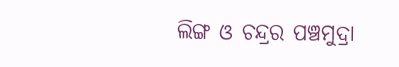ଲିଙ୍ଗ ଓ ଚନ୍ଦ୍ରର ପଞ୍ଚମୁଦ୍ରା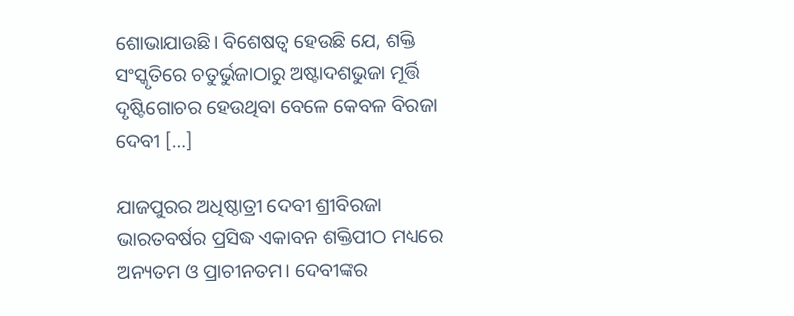ଶୋଭାଯାଉଛି। ବିଶେଷତ୍ବ ହେଉଛି ଯେ, ଶକ୍ତି ସଂସ୍କୃତିରେ ଚତୁର୍ଭୁଜାଠାରୁ ଅଷ୍ଟାଦଶଭୁଜା ମୂର୍ତ୍ତି ଦୃଷ୍ଟିଗୋଚର ହେଉଥିବା ବେଳେ କେବଳ ବିରଜା ଦେବୀ […]

ଯାଜପୁରର ଅଧିଷ୍ଠାତ୍ରୀ ଦେବୀ ଶ୍ରୀବିରଜା ଭାରତବର୍ଷର ପ୍ରସିଦ୍ଧ ଏକାବନ ଶକ୍ତିପୀଠ ମଧ୍ୟରେ ଅନ୍ୟତମ ଓ ପ୍ରାଚୀନତମ। ଦେବୀଙ୍କର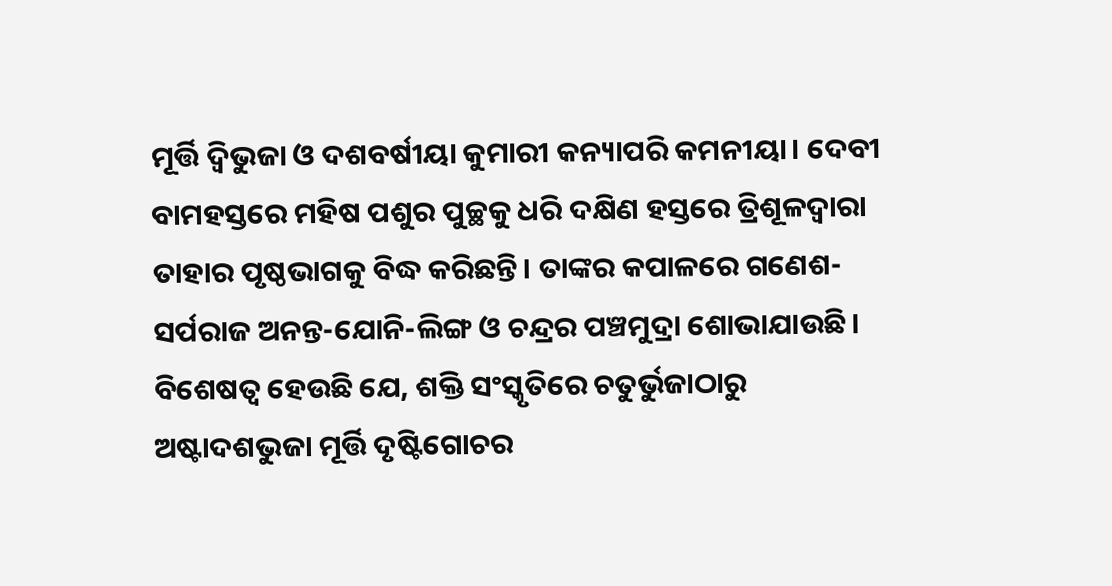ମୂର୍ତ୍ତି ଦ୍ବିଭୁଜା ଓ ଦଶବର୍ଷୀୟା କୁମାରୀ କନ୍ୟାପରି କମନୀୟା। ଦେବୀ ବାମହସ୍ତରେ ମହିଷ ପଶୁର ପୁଚ୍ଛକୁ ଧରି ଦକ୍ଷିଣ ହସ୍ତରେ ତ୍ରିଶୂଳଦ୍ବାରା ତାହାର ପୃଷ୍ଠଭାଗକୁ ବିଦ୍ଧ କରିଛନ୍ତି। ତାଙ୍କର କପାଳରେ ଗଣେଶ-ସର୍ପରାଜ ଅନନ୍ତ-ଯୋନି-ଲିଙ୍ଗ ଓ ଚନ୍ଦ୍ରର ପଞ୍ଚମୁଦ୍ରା ଶୋଭାଯାଉଛି। ବିଶେଷତ୍ବ ହେଉଛି ଯେ, ଶକ୍ତି ସଂସ୍କୃତିରେ ଚତୁର୍ଭୁଜାଠାରୁ ଅଷ୍ଟାଦଶଭୁଜା ମୂର୍ତ୍ତି ଦୃଷ୍ଟିଗୋଚର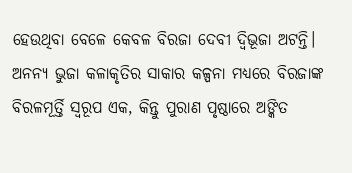ହେଉଥିବା ବେଳେ କେବଳ ବିରଜା ଦେବୀ ଦ୍ବିଭୂଜା ଅଟନ୍ତି। ଅନନ୍ୟ ଭୁଜା କଳାକୃତିର ସାକାର କଳ୍ପନା ମଧ୍ୟରେ ବିରଜାଙ୍କ ବିରଳମୂର୍ତ୍ତି ସ୍ବରୂପ ଏକ, କିନ୍ତୁ ପୁରାଣ ପୃଷ୍ଠାରେ ଅଙ୍କିତ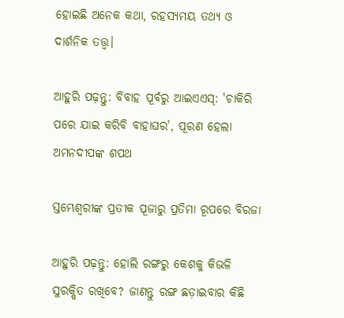ହୋଇଛି ଅନେକ କଥା, ରହସ୍ୟମୟ ତଥ୍ୟ ଓ ଦାର୍ଶନିକ ତତ୍ତ୍ବ।

ଆହୁରି ପଢ଼ନ୍ତୁ: ବିବାହ ପୂର୍ବରୁ ଆଇଏଏସ୍: 'ଚାକିରି ପରେ ଯାଇ କରିବି ବାହାଘର', ପୂରଣ ହେଲା ଅମନଦୀପଙ୍କ ଶପଥ

ସ୍ତମ୍ଭେଶ୍ବରୀଙ୍କ ପ୍ରତୀକ ପୂଜାରୁ ପ୍ରତିମା ରୂପରେ ବିରଜା

ଆହୁରି ପଢ଼ନ୍ତୁ: ହୋଲି ରଙ୍ଗରୁ କେଶକୁ କିଭଳି ସୁରକ୍ଷିତ ରଖିବେ? ଜାଣନ୍ତୁ ରଙ୍ଗ ଛଡ଼ାଇବାର କିଛି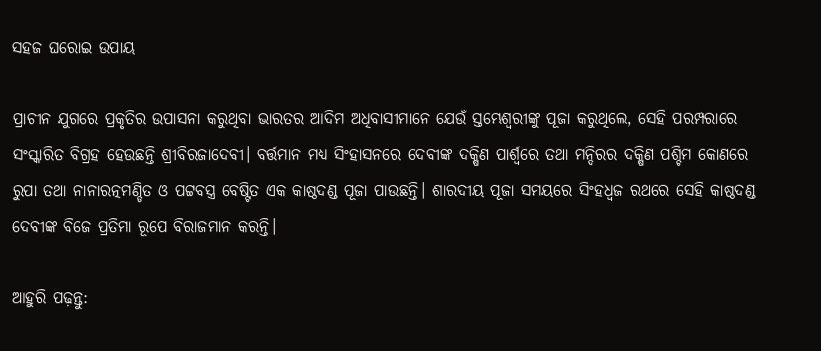ସହଜ ଘରୋଇ ଉପାୟ

ପ୍ରାଚୀନ ଯୁଗରେ ପ୍ରକୃତିର ଉପାସନା କରୁଥିବା ଭାରତର ଆଦିମ ଅଧିବାସୀମାନେ ଯେଉଁ ସ୍ତମ୍ଭେଶ୍ବରୀଙ୍କୁ ପୂଜା କରୁଥିଲେ, ସେହି ପରମ୍ପରାରେ ସଂସ୍କାରିତ ବିଗ୍ରହ ହେଉଛନ୍ତି ଶ୍ରୀବିରଜାଦେବୀ। ବର୍ତ୍ତମାନ ମଧ୍ୟ ସିଂହାସନରେ ଦେବୀଙ୍କ ଦକ୍ଷିଣ ପାର୍ଶ୍ବରେ ତଥା ମନ୍ଦିରର ଦକ୍ଷିଣ ପଶ୍ଚିମ କୋଣରେ  ରୁପା ତଥା ନାନାରତ୍ନମଣ୍ଡିତ ଓ ପଟ୍ଟବସ୍ତ୍ର ବେଷ୍ଟିତ ଏକ କାଷ୍ଠଦଣ୍ଡ ପୂଜା ପାଉଛନ୍ତି। ଶାରଦୀୟ ପୂଜା ସମୟରେ ସିଂହଧ୍ବଜ ରଥରେ ସେହି କାଷ୍ଠଦଣ୍ଡ ଦେବୀଙ୍କ ବିଜେ ପ୍ରତିମା ରୂପେ ବିରାଜମାନ କରନ୍ତି।

ଆହୁରି ପଢ଼ନ୍ତୁ: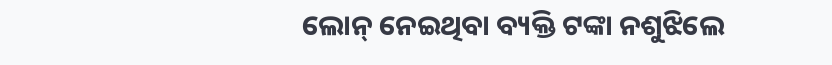ଲୋନ୍ ନେଇଥିବା ବ୍ୟକ୍ତି ଟଙ୍କା ନଶୁଝିଲେ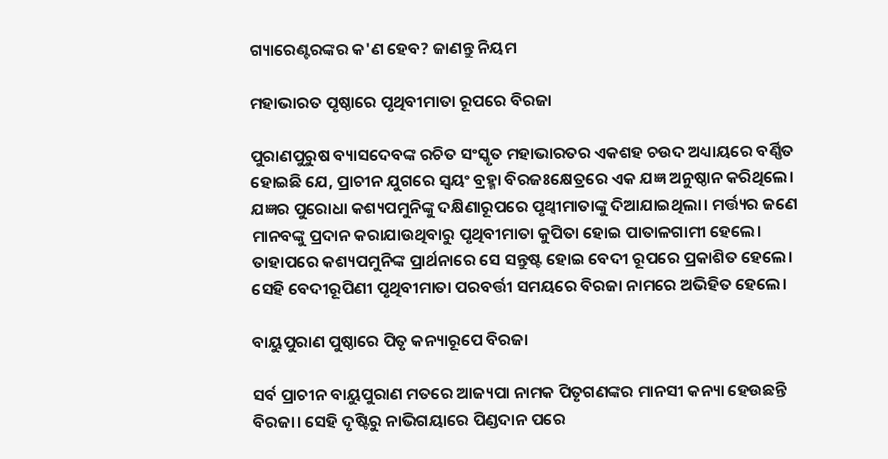ଗ୍ୟାରେଣ୍ଟରଙ୍କର କ'ଣ ହେବ? ଜାଣନ୍ତୁ ନିୟମ

ମହାଭାରତ ପୃଷ୍ଠାରେ ପୃଥିବୀମାତା ରୂପରେ ବିରଜା

ପୁରାଣପୁରୁଷ ବ୍ୟାସଦେବଙ୍କ ରଚିତ ସଂସ୍କୃତ ମହାଭାରତର ଏକଶହ ଚଉଦ ଅଧ୍ୟାୟରେ ବର୍ଣ୍ଣିତ ହୋଇଛି ଯେ, ପ୍ରାଚୀନ ଯୁଗରେ ସ୍ବୟଂ ବ୍ରହ୍ମା ବିରଜଃକ୍ଷେତ୍ରରେ ଏକ ଯଜ୍ଞ ଅନୁଷ୍ଠାନ କରିଥିଲେ। ଯଜ୍ଞର ପୁରୋଧା କଶ୍ୟପମୁନିଙ୍କୁ ଦକ୍ଷିଣାରୂପରେ ପୃଥ୍ବୀମାତାଙ୍କୁ ଦିଆଯାଇଥିଲା। ମର୍ତ୍ତ୍ୟର ଜଣେ ମାନବଙ୍କୁ ପ୍ରଦାନ କରାଯାଉଥିବାରୁ ପୃଥିବୀମାତା କୁପିତା ହୋଇ ପାତାଳଗାମୀ ହେଲେ। ତାହାପରେ କଶ୍ୟପମୁନିଙ୍କ ପ୍ରାର୍ଥନାରେ ସେ ସନ୍ତୁଷ୍ଟ ହୋଇ ବେଦୀ ରୂପରେ ପ୍ରକାଶିତ ହେଲେ। ସେହି ବେଦୀରୂପିଣୀ ପୃଥିବୀମାତା ପରବର୍ତ୍ତୀ ସମୟରେ ବିରଜା ନାମରେ ଅଭିହିତ ହେଲେ।

ବାୟୁପୁରାଣ ପୁଷ୍ଠାରେ ପିତୃ କନ୍ୟାରୂପେ ବିରଜା

ସର୍ବ ପ୍ରାଚୀନ ବାୟୁପୁରାଣ ମତରେ ଆଜ୍ୟପା ନାମକ ପିତୃଗଣଙ୍କର ମାନସୀ କନ୍ୟା ହେଉଛନ୍ତି ବିରଜା। ସେହି ଦୃଷ୍ଟିରୁ ନାଭିଗୟାରେ ପିଣ୍ଡଦାନ ପରେ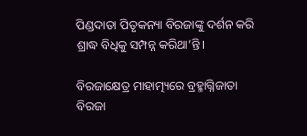ପିଣ୍ଡଦାତା ପିତୃକନ୍ୟା ବିରଜାଙ୍କୁ ଦର୍ଶନ କରି ଶ୍ରାଦ୍ଧ ବିଧିକୁ ସମ୍ପନ୍ନ କରିଥା’ନ୍ତି।

ବିରଜାକ୍ଷେତ୍ର ମାହାତ୍ମ୍ୟରେ ବ୍ରହ୍ମାଗ୍ନିଜାତା ବିରଜା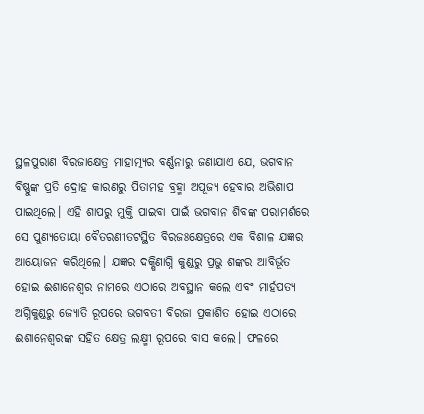ସ୍ଥଳପୁରାଣ ବିରଜାକ୍ଷେତ୍ର ମାହାତ୍ମ୍ୟର ବର୍ଣ୍ଣନାରୁ ଜଣାଯାଏ ଯେ, ଭଗବାନ ବିଷ୍ଣୁଙ୍କ ପ୍ରତି ଦ୍ରୋହ କାରଣରୁ ପିତାମହ ବ୍ରହ୍ମା ଅପୂଜ୍ୟ ହେବାର ଅଭିଶାପ ପାଇଥିଲେ। ଏହି ଶାପରୁ ମୁକ୍ତି ପାଇବା ପାଇଁ ଭଗବାନ ଶିବଙ୍କ ପରାମର୍ଶରେ ସେ ପୁଣ୍ୟତୋୟା ବୈତରଣୀତଟସ୍ଥିତ ବିରଜଃକ୍ଷେତ୍ରରେ ଏକ ବିଶାଳ ଯଜ୍ଞର ଆୟୋଜନ କରିଥିଲେ। ଯଜ୍ଞର ଦକ୍ଷିଣାଗ୍ନି କୁଣ୍ଡରୁ ପ୍ରଭୁ ଶଙ୍କର ଆବିର୍ଭୂତ ହୋଇ ଈଶାନେଶ୍ବର ନାମରେ ଏଠାରେ ଅବସ୍ଥାନ କଲେ ଏବଂ ମାର୍ହପତ୍ୟ ଅଗ୍ନିକୁଣ୍ଡରୁ ଜ୍ୟୋତି ରୂପରେ ଭଗବତୀ ବିରଜା ପ୍ରକାଶିତ ହୋଇ ଏଠାରେ ଈଶାନେଶ୍ବରଙ୍କ ସହିତ କ୍ଷେତ୍ର ଲକ୍ଷ୍ମୀ ରୂପରେ ବାସ କଲେ। ଫଳରେ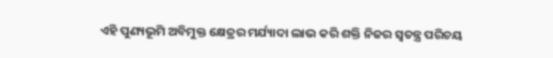ଏହି ପୁଣ୍ୟଭୂମି ଅବିମୁକ୍ତ କ୍ଷେତ୍ରର ମର୍ଯ୍ୟାଦା ଲାଭ କରି ଶକ୍ତି ନିଜର ସ୍ବତନ୍ତ୍ର ପରିଚୟ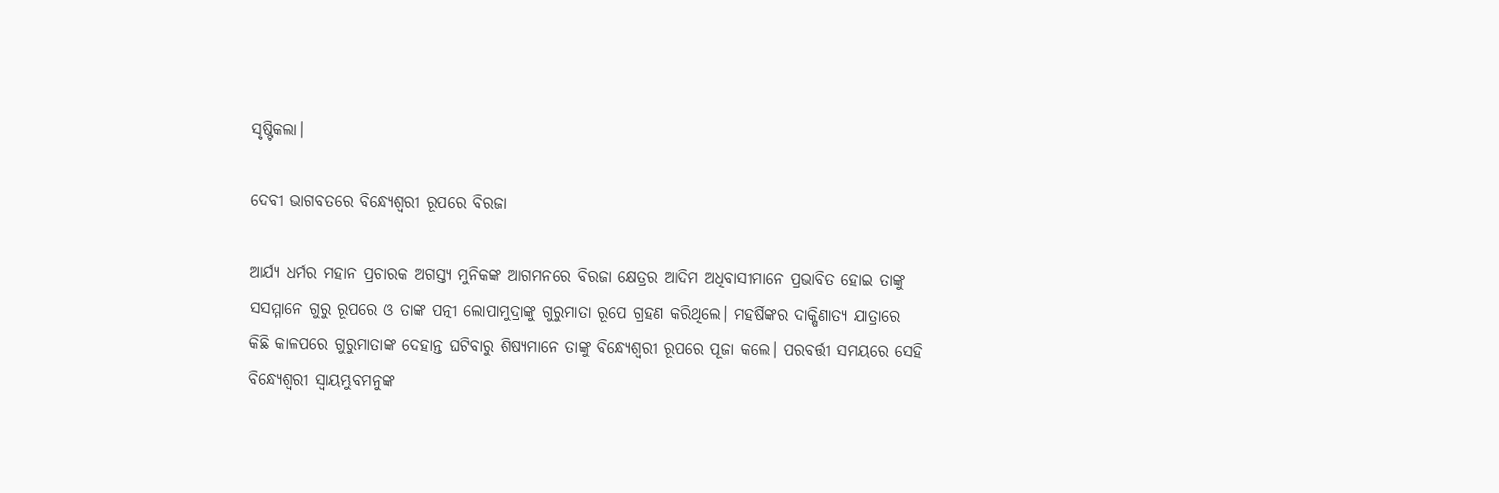ସୃଷ୍ଟିକଲା।

ଦେବୀ ଭାଗବତରେ ବିନ୍ଧ୍ୟେଶ୍ବରୀ ରୂପରେ ବିରଜା

ଆର୍ଯ୍ୟ ଧର୍ମର ମହାନ ପ୍ରଚାରକ ଅଗସ୍ତ୍ୟ ମୁନିକଙ୍କ ଆଗମନରେ ବିରଜା କ୍ଷେତ୍ରର ଆଦିମ ଅଧିବାସୀମାନେ ପ୍ରଭାବିତ ହୋଇ ତାଙ୍କୁ ସସମ୍ମାନେ ଗୁରୁ ରୂପରେ ଓ ତାଙ୍କ ପତ୍ନୀ ଲୋପାମୁଦ୍ରାଙ୍କୁ ଗୁରୁମାତା ରୂପେ ଗ୍ରହଣ କରିଥିଲେ। ମହର୍ଷିଙ୍କର ଦାକ୍ଷିଣାତ୍ୟ ଯାତ୍ରାରେ କିଛି କାଳପରେ ଗୁରୁମାତାଙ୍କ ଦେହାନ୍ତ ଘଟିବାରୁ ଶିଷ୍ୟମାନେ ତାଙ୍କୁ ବିନ୍ଧ୍ୟେଶ୍ବରୀ ରୂପରେ ପୂଜା କଲେ। ପରବର୍ତ୍ତୀ ସମୟରେ ସେହି ବିନ୍ଧ୍ୟେଶ୍ବରୀ ସ୍ବାୟମ୍ଭୁବମନୁଙ୍କ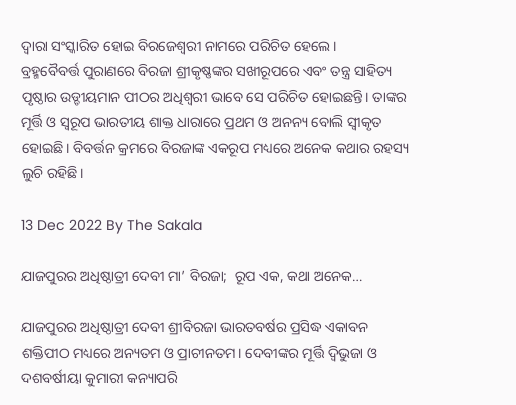ଦ୍ବାରା ସଂସ୍କାରିତ ହୋଇ ବିରଜେଶ୍ବରୀ ନାମରେ ପରିଚିତ ହେଲେ।
ବ୍ରହ୍ମବୈବର୍ତ୍ତ ପୁରାଣରେ ବିରଜା ଶ୍ରୀକୃଷ୍ଣଙ୍କର ସଖୀରୂପରେ ଏବଂ ତନ୍ତ୍ର ସାହିତ୍ୟ ପୃଷ୍ଠାର ଉଡ୍ଡୀୟମାନ ପୀଠର ଅଧିଶ୍ବରୀ ଭାବେ ସେ ପରିଚିତ ହୋଇଛନ୍ତି। ତାଙ୍କର ମୂର୍ତ୍ତି ଓ ସ୍ବରୂପ ଭାରତୀୟ ଶାକ୍ତ ଧାରାରେ ପ୍ରଥମ ଓ ଅନନ୍ୟ ବୋଲି ସ୍ବୀକୃତ ହୋଇଛି। ବିବର୍ତ୍ତନ କ୍ରମରେ ବିରଜାଙ୍କ ଏକରୂପ ମଧ୍ୟରେ ଅନେକ କଥାର ରହସ୍ୟ ଲୁଚି ରହିଛି।

13 Dec 2022 By The Sakala

ଯାଜପୁରର ଅଧିଷ୍ଠାତ୍ରୀ ଦେବୀ ମା’ ବିରଜା;  ରୂପ ଏକ, କଥା ଅନେକ…

ଯାଜପୁରର ଅଧିଷ୍ଠାତ୍ରୀ ଦେବୀ ଶ୍ରୀବିରଜା ଭାରତବର୍ଷର ପ୍ରସିଦ୍ଧ ଏକାବନ ଶକ୍ତିପୀଠ ମଧ୍ୟରେ ଅନ୍ୟତମ ଓ ପ୍ରାଚୀନତମ। ଦେବୀଙ୍କର ମୂର୍ତ୍ତି ଦ୍ବିଭୁଜା ଓ ଦଶବର୍ଷୀୟା କୁମାରୀ କନ୍ୟାପରି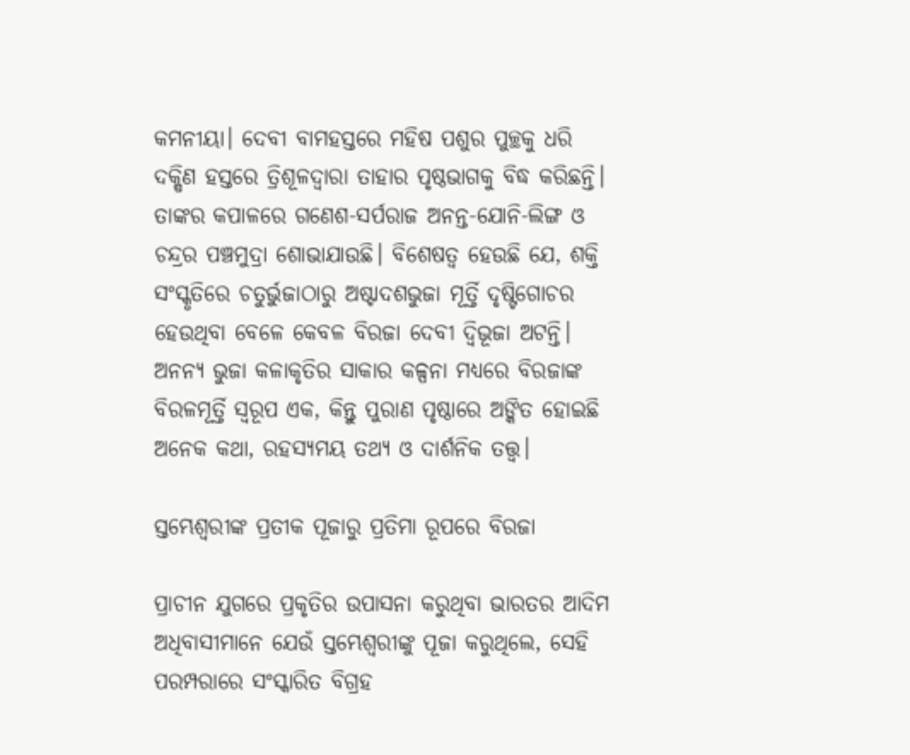କମନୀୟା। ଦେବୀ ବାମହସ୍ତରେ ମହିଷ ପଶୁର ପୁଚ୍ଛକୁ ଧରି ଦକ୍ଷିଣ ହସ୍ତରେ ତ୍ରିଶୂଳଦ୍ବାରା ତାହାର ପୃଷ୍ଠଭାଗକୁ ବିଦ୍ଧ କରିଛନ୍ତି। ତାଙ୍କର କପାଳରେ ଗଣେଶ-ସର୍ପରାଜ ଅନନ୍ତ-ଯୋନି-ଲିଙ୍ଗ ଓ ଚନ୍ଦ୍ରର ପଞ୍ଚମୁଦ୍ରା ଶୋଭାଯାଉଛି। ବିଶେଷତ୍ବ ହେଉଛି ଯେ, ଶକ୍ତି ସଂସ୍କୃତିରେ ଚତୁର୍ଭୁଜାଠାରୁ ଅଷ୍ଟାଦଶଭୁଜା ମୂର୍ତ୍ତି ଦୃଷ୍ଟିଗୋଚର ହେଉଥିବା ବେଳେ କେବଳ ବିରଜା ଦେବୀ ଦ୍ବିଭୂଜା ଅଟନ୍ତି। ଅନନ୍ୟ ଭୁଜା କଳାକୃତିର ସାକାର କଳ୍ପନା ମଧ୍ୟରେ ବିରଜାଙ୍କ ବିରଳମୂର୍ତ୍ତି ସ୍ବରୂପ ଏକ, କିନ୍ତୁ ପୁରାଣ ପୃଷ୍ଠାରେ ଅଙ୍କିତ ହୋଇଛି ଅନେକ କଥା, ରହସ୍ୟମୟ ତଥ୍ୟ ଓ ଦାର୍ଶନିକ ତତ୍ତ୍ବ।

ସ୍ତମ୍ଭେଶ୍ବରୀଙ୍କ ପ୍ରତୀକ ପୂଜାରୁ ପ୍ରତିମା ରୂପରେ ବିରଜା

ପ୍ରାଚୀନ ଯୁଗରେ ପ୍ରକୃତିର ଉପାସନା କରୁଥିବା ଭାରତର ଆଦିମ ଅଧିବାସୀମାନେ ଯେଉଁ ସ୍ତମ୍ଭେଶ୍ବରୀଙ୍କୁ ପୂଜା କରୁଥିଲେ, ସେହି ପରମ୍ପରାରେ ସଂସ୍କାରିତ ବିଗ୍ରହ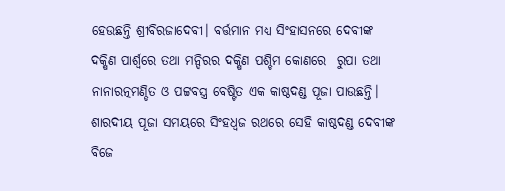ହେଉଛନ୍ତି ଶ୍ରୀବିରଜାଦେବୀ। ବର୍ତ୍ତମାନ ମଧ୍ୟ ସିଂହାସନରେ ଦେବୀଙ୍କ ଦକ୍ଷିଣ ପାର୍ଶ୍ବରେ ତଥା ମନ୍ଦିରର ଦକ୍ଷିଣ ପଶ୍ଚିମ କୋଣରେ  ରୁପା ତଥା ନାନାରତ୍ନମଣ୍ଡିତ ଓ ପଟ୍ଟବସ୍ତ୍ର ବେଷ୍ଟିତ ଏକ କାଷ୍ଠଦଣ୍ଡ ପୂଜା ପାଉଛନ୍ତି। ଶାରଦୀୟ ପୂଜା ସମୟରେ ସିଂହଧ୍ବଜ ରଥରେ ସେହି କାଷ୍ଠଦଣ୍ଡ ଦେବୀଙ୍କ ବିଜେ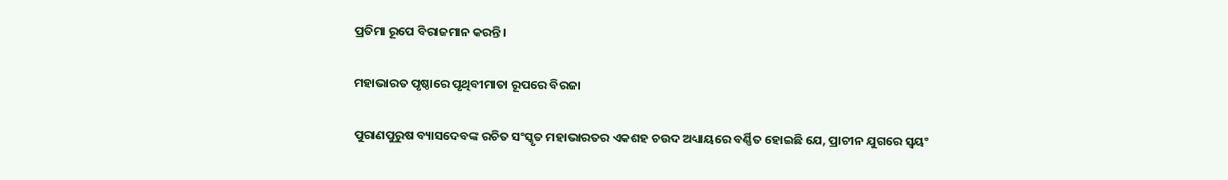ପ୍ରତିମା ରୂପେ ବିରାଜମାନ କରନ୍ତି।

ମହାଭାରତ ପୃଷ୍ଠାରେ ପୃଥିବୀମାତା ରୂପରେ ବିରଜା

ପୁରାଣପୁରୁଷ ବ୍ୟାସଦେବଙ୍କ ରଚିତ ସଂସ୍କୃତ ମହାଭାରତର ଏକଶହ ଚଉଦ ଅଧ୍ୟାୟରେ ବର୍ଣ୍ଣିତ ହୋଇଛି ଯେ, ପ୍ରାଚୀନ ଯୁଗରେ ସ୍ବୟଂ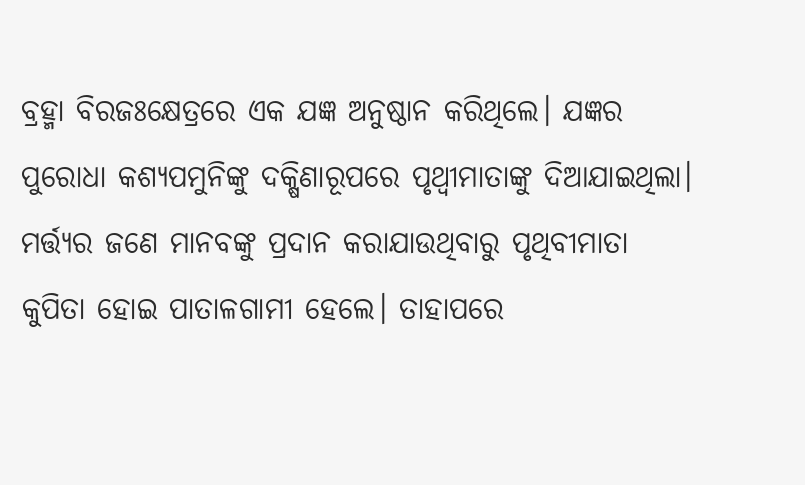ବ୍ରହ୍ମା ବିରଜଃକ୍ଷେତ୍ରରେ ଏକ ଯଜ୍ଞ ଅନୁଷ୍ଠାନ କରିଥିଲେ। ଯଜ୍ଞର ପୁରୋଧା କଶ୍ୟପମୁନିଙ୍କୁ ଦକ୍ଷିଣାରୂପରେ ପୃଥ୍ବୀମାତାଙ୍କୁ ଦିଆଯାଇଥିଲା। ମର୍ତ୍ତ୍ୟର ଜଣେ ମାନବଙ୍କୁ ପ୍ରଦାନ କରାଯାଉଥିବାରୁ ପୃଥିବୀମାତା କୁପିତା ହୋଇ ପାତାଳଗାମୀ ହେଲେ। ତାହାପରେ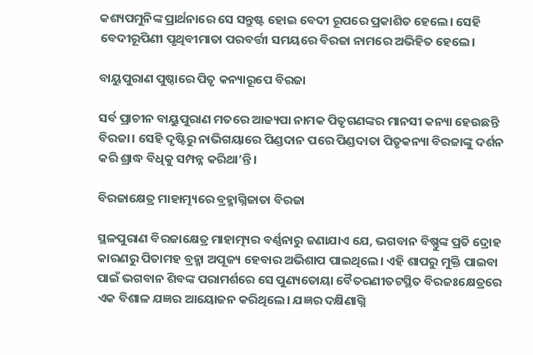କଶ୍ୟପମୁନିଙ୍କ ପ୍ରାର୍ଥନାରେ ସେ ସନ୍ତୁଷ୍ଟ ହୋଇ ବେଦୀ ରୂପରେ ପ୍ରକାଶିତ ହେଲେ। ସେହି ବେଦୀରୂପିଣୀ ପୃଥିବୀମାତା ପରବର୍ତ୍ତୀ ସମୟରେ ବିରଜା ନାମରେ ଅଭିହିତ ହେଲେ।

ବାୟୁପୁରାଣ ପୁଷ୍ଠାରେ ପିତୃ କନ୍ୟାରୂପେ ବିରଜା

ସର୍ବ ପ୍ରାଚୀନ ବାୟୁପୁରାଣ ମତରେ ଆଜ୍ୟପା ନାମକ ପିତୃଗଣଙ୍କର ମାନସୀ କନ୍ୟା ହେଉଛନ୍ତି ବିରଜା। ସେହି ଦୃଷ୍ଟିରୁ ନାଭିଗୟାରେ ପିଣ୍ଡଦାନ ପରେ ପିଣ୍ଡଦାତା ପିତୃକନ୍ୟା ବିରଜାଙ୍କୁ ଦର୍ଶନ କରି ଶ୍ରାଦ୍ଧ ବିଧିକୁ ସମ୍ପନ୍ନ କରିଥା’ନ୍ତି।

ବିରଜାକ୍ଷେତ୍ର ମାହାତ୍ମ୍ୟରେ ବ୍ରହ୍ମାଗ୍ନିଜାତା ବିରଜା

ସ୍ଥଳପୁରାଣ ବିରଜାକ୍ଷେତ୍ର ମାହାତ୍ମ୍ୟର ବର୍ଣ୍ଣନାରୁ ଜଣାଯାଏ ଯେ, ଭଗବାନ ବିଷ୍ଣୁଙ୍କ ପ୍ରତି ଦ୍ରୋହ କାରଣରୁ ପିତାମହ ବ୍ରହ୍ମା ଅପୂଜ୍ୟ ହେବାର ଅଭିଶାପ ପାଇଥିଲେ। ଏହି ଶାପରୁ ମୁକ୍ତି ପାଇବା ପାଇଁ ଭଗବାନ ଶିବଙ୍କ ପରାମର୍ଶରେ ସେ ପୁଣ୍ୟତୋୟା ବୈତରଣୀତଟସ୍ଥିତ ବିରଜଃକ୍ଷେତ୍ରରେ ଏକ ବିଶାଳ ଯଜ୍ଞର ଆୟୋଜନ କରିଥିଲେ। ଯଜ୍ଞର ଦକ୍ଷିଣାଗ୍ନି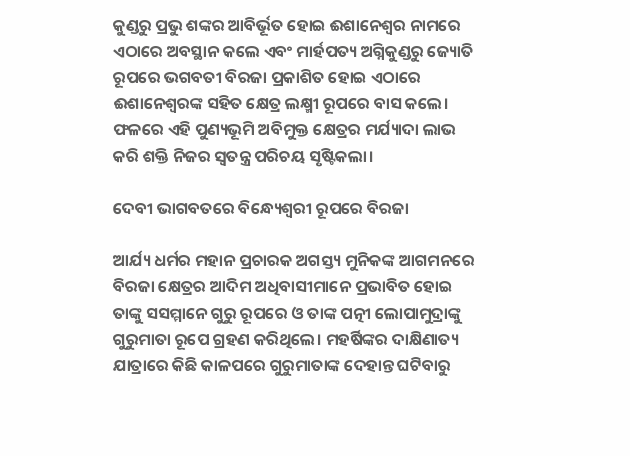କୁଣ୍ଡରୁ ପ୍ରଭୁ ଶଙ୍କର ଆବିର୍ଭୂତ ହୋଇ ଈଶାନେଶ୍ବର ନାମରେ ଏଠାରେ ଅବସ୍ଥାନ କଲେ ଏବଂ ମାର୍ହପତ୍ୟ ଅଗ୍ନିକୁଣ୍ଡରୁ ଜ୍ୟୋତି ରୂପରେ ଭଗବତୀ ବିରଜା ପ୍ରକାଶିତ ହୋଇ ଏଠାରେ ଈଶାନେଶ୍ବରଙ୍କ ସହିତ କ୍ଷେତ୍ର ଲକ୍ଷ୍ମୀ ରୂପରେ ବାସ କଲେ। ଫଳରେ ଏହି ପୁଣ୍ୟଭୂମି ଅବିମୁକ୍ତ କ୍ଷେତ୍ରର ମର୍ଯ୍ୟାଦା ଲାଭ କରି ଶକ୍ତି ନିଜର ସ୍ବତନ୍ତ୍ର ପରିଚୟ ସୃଷ୍ଟିକଲା।

ଦେବୀ ଭାଗବତରେ ବିନ୍ଧ୍ୟେଶ୍ବରୀ ରୂପରେ ବିରଜା

ଆର୍ଯ୍ୟ ଧର୍ମର ମହାନ ପ୍ରଚାରକ ଅଗସ୍ତ୍ୟ ମୁନିକଙ୍କ ଆଗମନରେ ବିରଜା କ୍ଷେତ୍ରର ଆଦିମ ଅଧିବାସୀମାନେ ପ୍ରଭାବିତ ହୋଇ ତାଙ୍କୁ ସସମ୍ମାନେ ଗୁରୁ ରୂପରେ ଓ ତାଙ୍କ ପତ୍ନୀ ଲୋପାମୁଦ୍ରାଙ୍କୁ ଗୁରୁମାତା ରୂପେ ଗ୍ରହଣ କରିଥିଲେ। ମହର୍ଷିଙ୍କର ଦାକ୍ଷିଣାତ୍ୟ ଯାତ୍ରାରେ କିଛି କାଳପରେ ଗୁରୁମାତାଙ୍କ ଦେହାନ୍ତ ଘଟିବାରୁ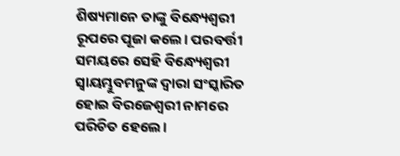ଶିଷ୍ୟମାନେ ତାଙ୍କୁ ବିନ୍ଧ୍ୟେଶ୍ବରୀ ରୂପରେ ପୂଜା କଲେ। ପରବର୍ତ୍ତୀ ସମୟରେ ସେହି ବିନ୍ଧ୍ୟେଶ୍ବରୀ ସ୍ବାୟମ୍ଭୁବମନୁଙ୍କ ଦ୍ବାରା ସଂସ୍କାରିତ ହୋଇ ବିରଜେଶ୍ବରୀ ନାମରେ ପରିଚିତ ହେଲେ।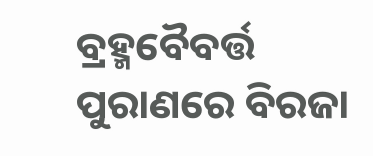ବ୍ରହ୍ମବୈବର୍ତ୍ତ ପୁରାଣରେ ବିରଜା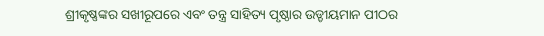ଶ୍ରୀକୃଷ୍ଣଙ୍କର ସଖୀରୂପରେ ଏବଂ ତନ୍ତ୍ର ସାହିତ୍ୟ ପୃଷ୍ଠାର ଉଡ୍ଡୀୟମାନ ପୀଠର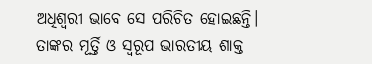ଅଧିଶ୍ବରୀ ଭାବେ ସେ ପରିଚିତ ହୋଇଛନ୍ତି। ତାଙ୍କର ମୂର୍ତ୍ତି ଓ ସ୍ବରୂପ ଭାରତୀୟ ଶାକ୍ତ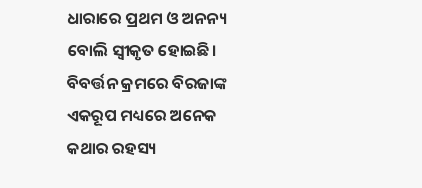ଧାରାରେ ପ୍ରଥମ ଓ ଅନନ୍ୟ ବୋଲି ସ୍ବୀକୃତ ହୋଇଛି। ବିବର୍ତ୍ତନ କ୍ରମରେ ବିରଜାଙ୍କ ଏକରୂପ ମଧ୍ୟରେ ଅନେକ କଥାର ରହସ୍ୟ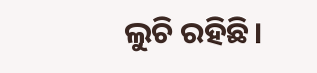ଲୁଚି ରହିଛି।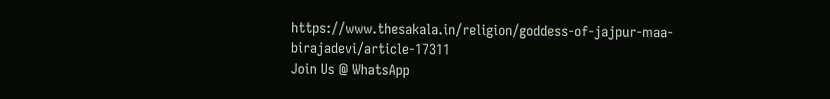https://www.thesakala.in/religion/goddess-of-jajpur-maa-birajadevi/article-17311
Join Us @ WhatsApp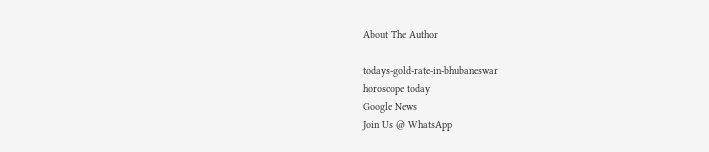About The Author

todays-gold-rate-in-bhubaneswar
horoscope today
Google News
Join Us @ WhatsApp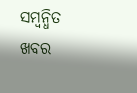ସମ୍ବନ୍ଧିତ ଖବର